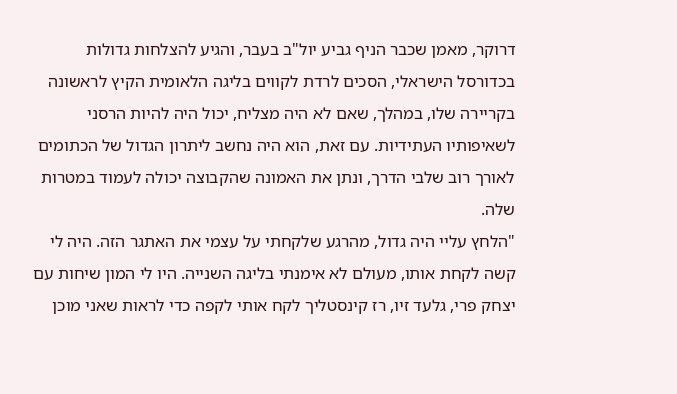דרוקר, מאמן שכבר הניף גביע יול"ב בעבר, והגיע להצלחות גדולות בכדורסל הישראלי, הסכים לרדת לקווים בליגה הלאומית הקיץ לראשונה בקריירה שלו, במהלך, שאם לא היה מצליח, יכול היה להיות הרסני לשאיפותיו העתידיות. עם זאת, הוא היה נחשב ליתרון הגדול של הכתומים לאורך רוב שלבי הדרך, ונתן את האמונה שהקבוצה יכולה לעמוד במטרות שלה.
"הלחץ עליי היה גדול, מהרגע שלקחתי על עצמי את האתגר הזה. היה לי קשה לקחת אותו, מעולם לא אימנתי בליגה השנייה. היו לי המון שיחות עם יצחק פרי, גלעד זיו, רז קינסטליך לקח אותי לקפה כדי לראות שאני מוכן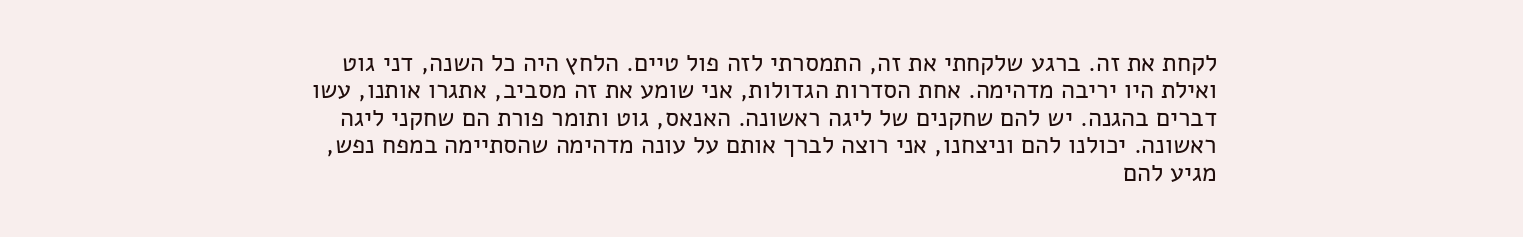לקחת את זה. ברגע שלקחתי את זה, התמסרתי לזה פול טיים. הלחץ היה כל השנה, דני גוט ואילת היו יריבה מדהימה. אחת הסדרות הגדולות, אני שומע את זה מסביב, אתגרו אותנו, עשו דברים בהגנה. יש להם שחקנים של ליגה ראשונה. האנאס, גוט ותומר פורת הם שחקני ליגה ראשונה. יכולנו להם וניצחנו, אני רוצה לברך אותם על עונה מדהימה שהסתיימה במפח נפש, מגיע להם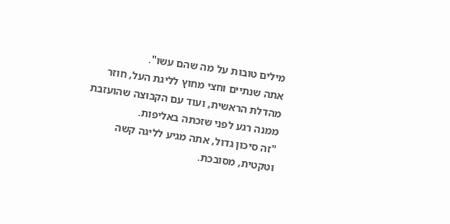מילים טובות על מה שהם עשו".
אתה שנתיים וחצי מחוץ לליגת העל, חוזר מהדלת הראשית, ועוד עם הקבוצה שהועזבת ממנה רגע לפני שזכתה באליפות.
"זה סיכון גדול, אתה מגיע לליגה קשה וטקטית, מסובכת.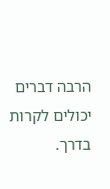הרבה דברים יכולים לקרות בדרך.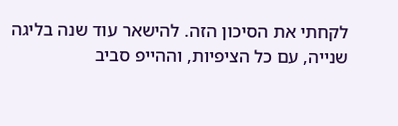לקחתי את הסיכון הזה. להישאר עוד שנה בליגה שנייה, עם כל הציפיות, וההייפ סביב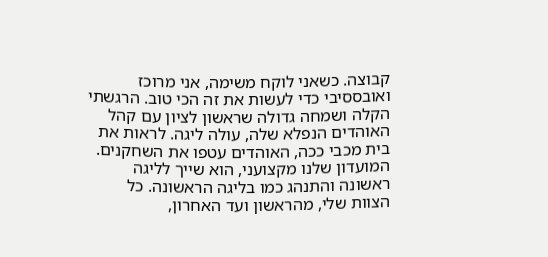קבוצה. כשאני לוקח משימה, אני מרוכז ואובססיבי כדי לעשות את זה הכי טוב. הרגשתי הקלה ושמחה גדולה שראשון לציון עם קהל האוהדים הנפלא שלה, עולה ליגה. לראות את בית מכבי ככה, האוהדים עטפו את השחקנים. המועדון שלנו מקצועני, הוא שייך לליגה ראשונה והתנהג כמו בליגה הראשונה. כל הצוות שלי, מהראשון ועד האחרון,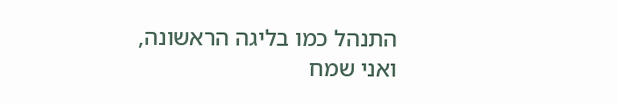התנהל כמו בליגה הראשונה, ואני שמח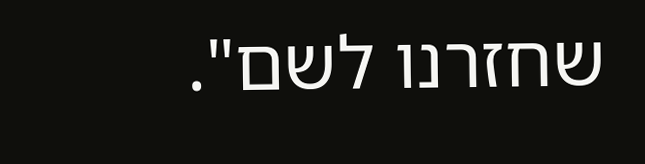שחזרנו לשם".